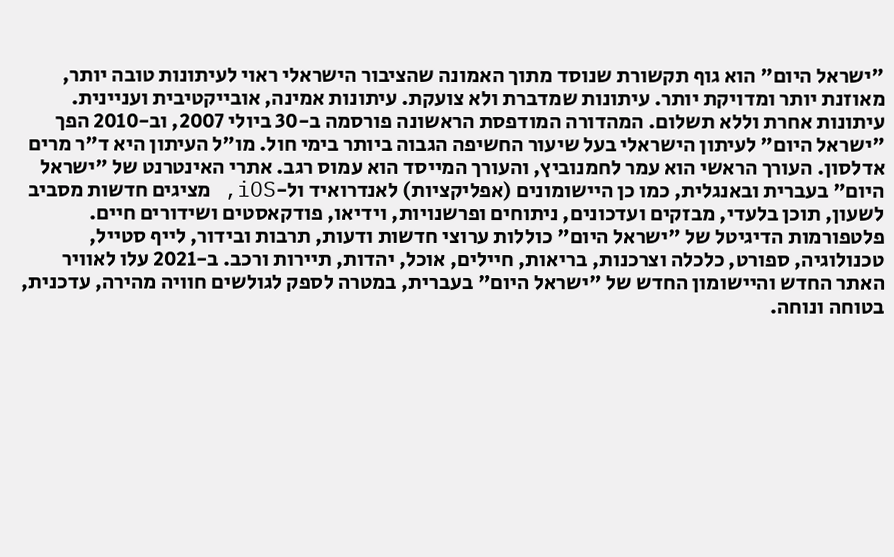"ישראל היום" הוא גוף תקשורת שנוסד מתוך האמונה שהציבור הישראלי ראוי לעיתונות טובה יותר, מאוזנת יותר ומדויקת יותר. עיתונות שמדברת ולא צועקת. עיתונות אמינה, אובייקטיבית ועניינית. עיתונות אחרת וללא תשלום. המהדורה המודפסת הראשונה פורסמה ב-30 ביולי 2007, וב-2010 הפך "ישראל היום" לעיתון הישראלי בעל שיעור החשיפה הגבוה ביותר בימי חול. מו"ל העיתון היא ד"ר מרים אדלסון. העורך הראשי הוא עמר לחמנוביץ, והעורך המייסד הוא עמוס רגב. אתרי האינטרנט של "ישראל היום" בעברית ובאנגלית, כמו כן היישומונים (אפליקציות) לאנדרואיד ול-iOS, מציגים חדשות מסביב לשעון, תוכן בלעדי, מבזקים ועדכונים, ניתוחים ופרשנויות, וידיאו, פודקאסטים ושידורים חיים. פלטפורמות הדיגיטל של "ישראל היום" כוללות ערוצי חדשות ודעות, תרבות ובידור, לייף סטייל, טכנולוגיה, ספורט, כלכלה וצרכנות, בריאות, חיילים, אוכל, יהדות, תיירות ורכב. ב-2021 עלו לאוויר האתר החדש והיישומון החדש של "ישראל היום" בעברית, במטרה לספק לגולשים חוויה מהירה, עדכנית, בטוחה ונוחה.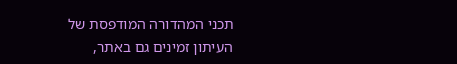תכני המהדורה המודפסת של העיתון זמינים גם באתר,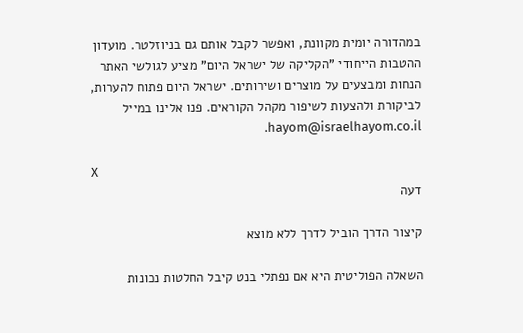במהדורה יומית מקוונת, ואפשר לקבל אותם גם בניוזלטר. מועדון ההטבות הייחודי "הקליקה של ישראל היום" מציע לגולשי האתר הנחות ומבצעים על מוצרים ושירותים. ישראל היום פתוח להערות, לביקורת ולהצעות לשיפור מקהל הקוראים. פנו אלינו במייל hayom@israelhayom.co.il.

X
דעה

קיצור הדרך הוביל לדרך ללא מוצא

השאלה הפוליטית היא אם נפתלי בנט קיבל החלטות נכונות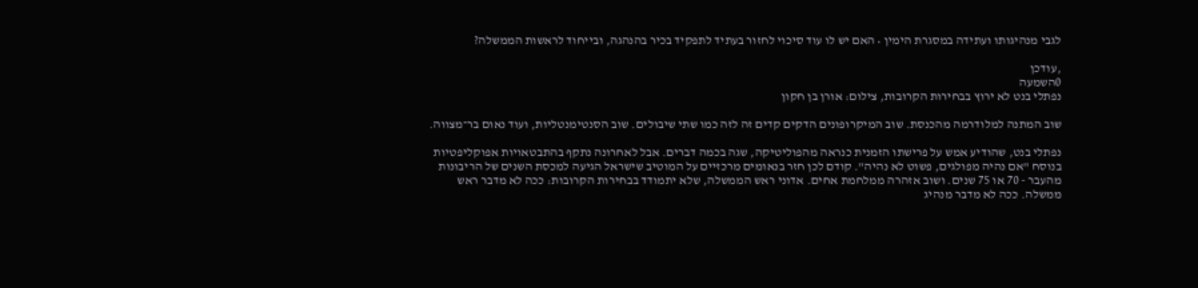לגבי מנהיגותו ועתידה במסגרת הימין • האם יש לו עוד סיכוי לחזור בעתיד לתפקיד בכיר בהנהגה, ובייחוד לראשות הממשלה?

,עודכן
0השמעה
נפתלי בנט לא ירוץ בבחירות הקרובות, צילום: אורן בן חקון

שוב המתנה למלודרמה מהכנסת. שוב המיקרופונים הדקים קדים זה לזה כמו שתי שיבולים. שוב הסנטימנטליות, ועוד נאום בר־מצווה.

נפתלי בנט, שהודיע אמש על פרישתו הזמנית כנראה מהפוליטיקה, שגה בכמה דברים. אבל לאחרונה נתקף בהתבטאויות אפוקליפטיות בנוסח "אם נהיה מפולגים, פשוט לא נהיה". קודם לכן חזר בנאומים מרכזיים על המוטיב שישראל הגיעה למכסת השנים של הריבונות מהעבר - 70 או 75 שנים. ושוב אזהרה ממלחמת אחים. אדוני ראש הממשלה, שלא יתמודד בבחירות הקרובות: ככה לא מדבר ראש ממשלה. ככה לא מדבר מנהיג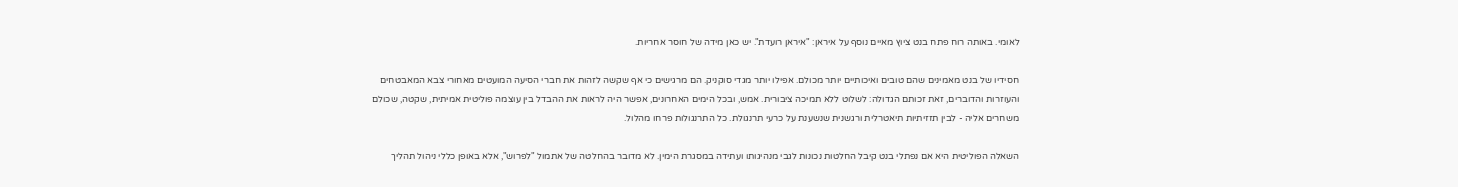לאומי. באותה רוח פתח בנט ציוץ מאיים נוסף על איראן: "איראן רועדת". יש כאן מידה של חוסר אחריות.

חסידיו של בנט מאמינים שהם טובים ואיכותיים יותר מכולם. אפילו יותר מגדי סוקניק. הם מרגישים כי אף שקשה לזהות את חברי הסיעה המועטים מאחורי צבא המאבטחים והעוזרות והדוברים, זאת זכותם הגדולה: לשלוט ללא תמיכה ציבורית. אמש, ובכל הימים האחרונים, אפשר היה לראות את ההבדל בין עוצמה פוליטית אמיתית, שקטה, שכולם משחרים אליה - לבין תזזיתיות תיאטרלית ורגשנית שנשענת על כרעי תרנגולת. כל התרנגולות פרחו מהלול.

השאלה הפוליטית היא אם נפתלי בנט קיבל החלטות נכונות לגבי מנהיגותו ועתידה במסגרת הימין. לא מדובר בהחלטה של אתמול "לפרוש", אלא באופן כללי ניהול תהליך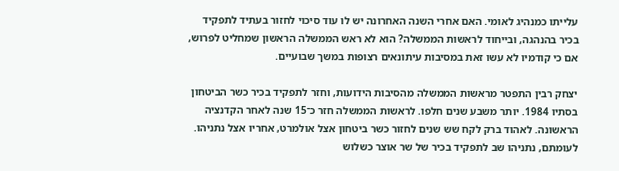עלייתו כמנהיג לאומי. האם אחרי השנה האחרונה יש לו עוד סיכוי לחזור בעתיד לתפקיד בכיר בהנהגה, ובייחוד לראשות הממשלה? הוא לא ראש הממשלה הראשון שמחליט לפרוש, אם כי קודמיו לא עשו זאת במסיבות עיתונאים רצופות במשך שבועיים.

יצחק רבין התפטר מראשות הממשלה מהסיבות הידועות, וחזר לתפקיד בכיר כשר הביטחון בסתיו 1984. יותר משבע שנים חלפו. לראשות הממשלה חזר כ־15 שנה לאחר הקדנציה הראשונה. לאהוד ברק לקח שש שנים לחזור כשר ביטחון אצל אולמרט, אחריו אצל נתניהו. לעומתם, נתניהו שב לתפקיד בכיר של שר אוצר כשלוש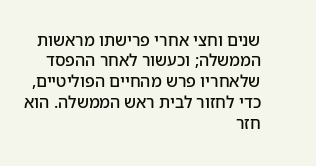שנים וחצי אחרי פרישתו מראשות הממשלה; וכעשור לאחר ההפסד שלאחריו פרש מהחיים הפוליטיים, כדי לחזור לבית ראש הממשלה. הוא חזר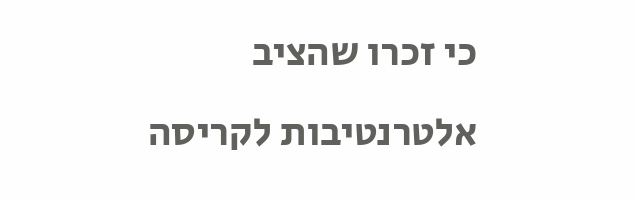כי זכרו שהציב אלטרנטיבות לקריסה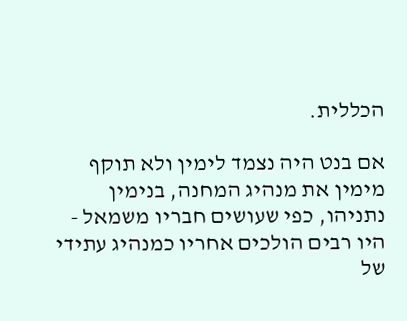הכללית.

אם בנט היה נצמד לימין ולא תוקף מימין את מנהיג המחנה, בנימין נתניהו, כפי שעושים חבריו משמאל - היו רבים הולכים אחריו כמנהיג עתידי של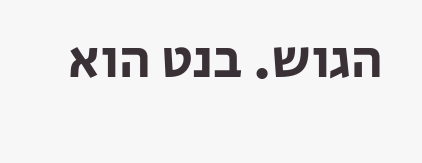הגוש. בנט הוא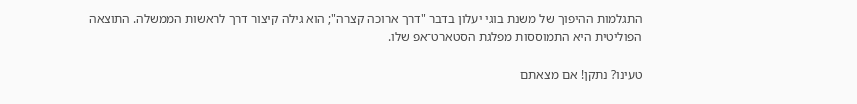התגלמות ההיפוך של משנת בוגי יעלון בדבר "דרך ארוכה קצרה"; הוא גילה קיצור דרך לראשות הממשלה. התוצאה הפוליטית היא התמוססות מפלגת הסטארט־אפ שלו.

טעינו? נתקן! אם מצאתם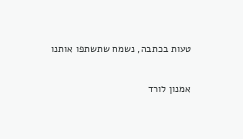טעות בכתבה, נשמח שתשתפו אותנו

אמנון לורד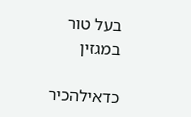בעל טור במגזין

כדאילהכיר